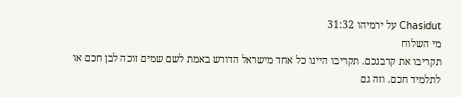Chasidut על ירמיהו 31:32
מי השלוח
תקריבו את קרבנכם. תקריבו היינו כל אחד מישראל הדורש באמת לשם שמים זוכה לבן חכם או לתלמיד חכם. וזה גם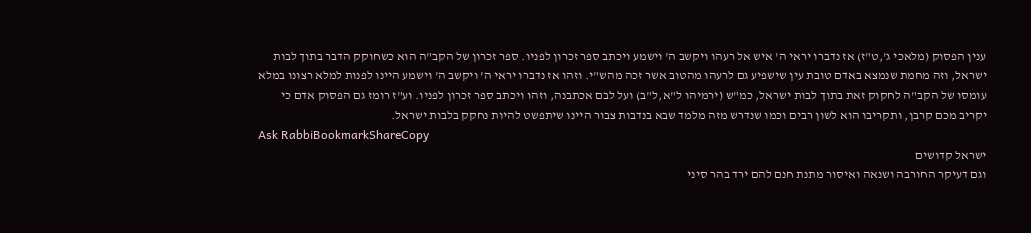ענין הפסוק (מלאכי ג',ט"ז) אז נדברו יראי ה' איש אל רעהו ויקשב ה' וישמע ויכתב ספר זכרון לפניו. ספר זכרון של הקב"ה הוא כשחוקק הדבר בתוך לבות ישראל, וזה מחמת שנמצא באדם טובת עין שישפיע גם לרעהו מהטוב אשר זכה מהש"י. וזהו אז נדברו יראי ה' ויקשב ה' וישמע היינו לפנות למלא רצונו במלא עומסו של הקב"ה לחקוק זאת בתוך לבות ישראל, כמ"ש (ירמיהו ל"א,ל"ב) ועל לבם אכתבנה, וזהו ויכתב ספר זכרון לפניו. וע"ז רומז גם הפסוק אדם כי יקריב מכם קרבן, ותקריבו הוא לשון רבים וכמו שנדרש מזה מלמד שבא בנדבות צבור היינו שיתפשט להיות נחקק בלבות ישראל.
Ask RabbiBookmarkShareCopy
ישראל קדושים
וגם דעיקר החורבה ושנאה ואיסור מתנת חנם להם ירד בהר סיני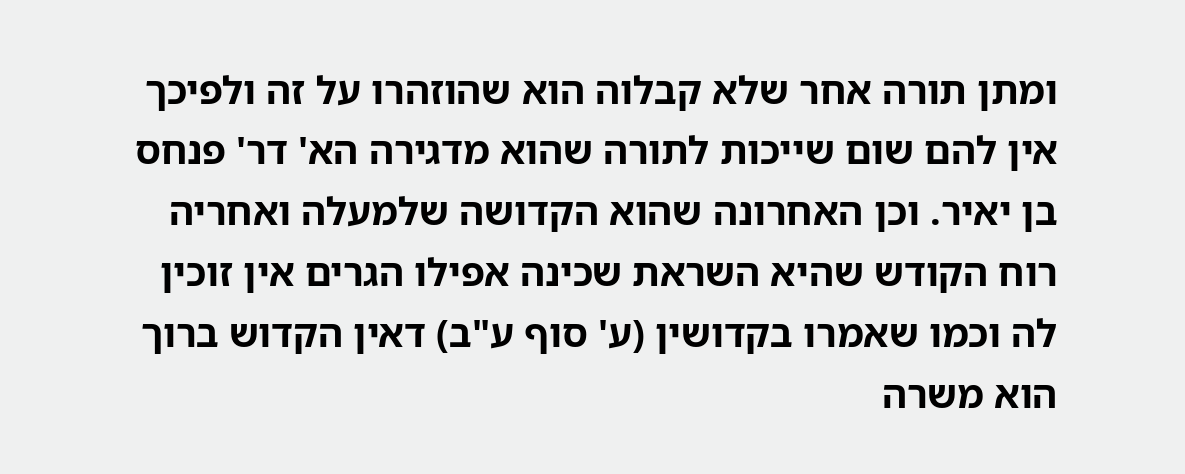ומתן תורה אחר שלא קבלוה הוא שהוזהרו על זה ולפיכך אין להם שום שייכות לתורה שהוא מדגירה הא' דר' פנחס בן יאיר. וכן האחרונה שהוא הקדושה שלמעלה ואחריה רוח הקודש שהיא השראת שכינה אפילו הגרים אין זוכין לה וכמו שאמרו בקדושין (ע' סוף ע"ב) דאין הקדוש ברוך הוא משרה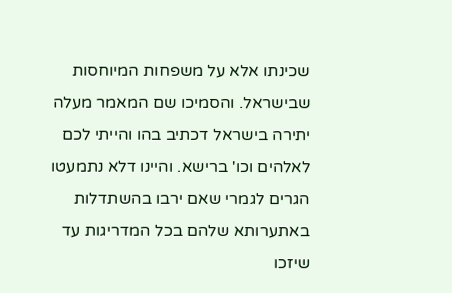שכינתו אלא על משפחות המיוחסות שבישראל. והסמיכו שם המאמר מעלה יתירה בישראל דכתיב בהו והייתי לכם לאלהים וכו' ברישא. והיינו דלא נתמעטו הגרים לגמרי שאם ירבו בהשתדלות באתערותא שלהם בכל המדריגות עד שיזכו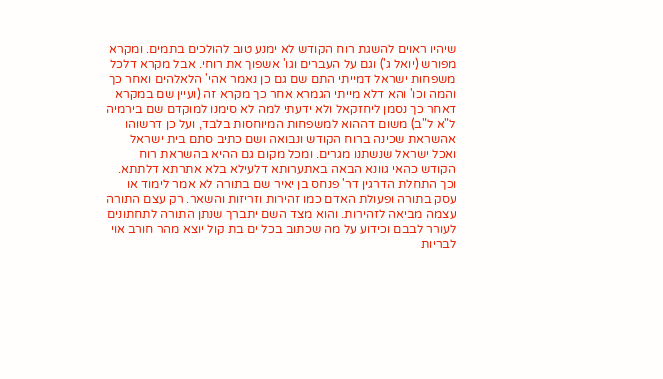שיהיו ראוים להשגת רוח הקודש לא ימנע טוב להולכים בתמים. ומקרא מפורש (יואל ג') וגם על העברים וגו' אשפוך את רוחי. אבל מקרא דלכל משפחות ישראל דמייתי התם שם גם כן נאמר אהי' הלאלהים ואחר כך והמה וכו' והא דלא מייתי הגמרא אחר כך מקרא זה (ועיין שם במקרא דאחר כך נסמן ליחזקאל ולא ידעתי למה לא סימנו למוקדם שם בירמיה ל"א ל"ב) משום דההוא למשפחות המיוחסות בלבד, ועל כן דרשוהו אהשראת שכינה ברוח הקודש ונבואה ושם כתיב סתם בית ישראל ואכל ישראל שנשתנו מגרים. ומכל מקום גם ההיא בהשראת רוח הקודש כהאי גוונא הבאה באתערותא דלעילא בלא אתרתא דלתתא. וכך התחלת הדרגין דר' פנחס בן יאיר שם בתורה לא אמר לימוד או עסק בתורה ופעולת האדם כמו זהירות וזריזות והשאר. רק עצם התורה עצמה מביאה לזהירות. והוא מצד השם יתברך שנתן התורה לתחתונים לעורר לבבם וכידוע על מה שכתוב בכל ים בת קול יוצא מהר חורב אוי לבריות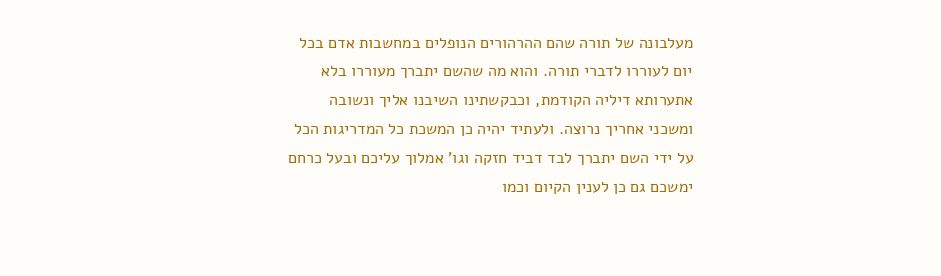מעלבונה של תורה שהם ההרהורים הנופלים במחשבות אדם בכל יום לעוררו לדברי תורה. והוא מה שהשם יתברך מעוררו בלא אתערותא דיליה הקודמת, וכבקשתינו השיבנו אליך ונשובה ומשכני אחריך נרוצה. ולעתיד יהיה כן המשכת כל המדריגות הכל על ידי השם יתברך לבד דביד חזקה וגו' אמלוך עליכם ובעל כרחם ימשכם גם כן לענין הקיום וכמו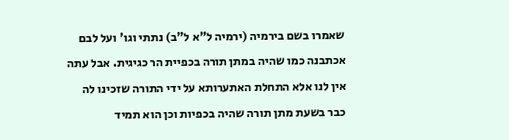שאמרו בשם בירמיה (ירמיה ל"א ל"ב) נתתי וגו' ועל לבם אכתבנה כמו שהיה במתן תורה בכפיית הר כגיגית. אבל עתה אין לנו אלא התחלת האתערותא על ידי התורה שזכינו לה כבר בשעת מתן תורה שהיה בכפיות וכן הוא תמיד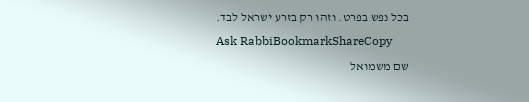בכל נפש בפרט. וזהו רק בזרע ישראל לבד.
Ask RabbiBookmarkShareCopy
שם משמואל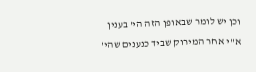וכן יש לומר שבאופן הזה הי' בענין א"י אחר המירוק שביד כנענים שהי'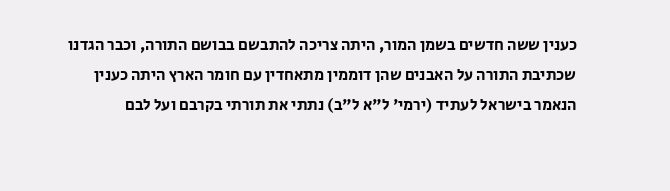כענין ששה חדשים בשמן המור, היתה צריכה להתבשם בבושם התורה, וכבר הגדנו שכתיבת התורה על האבנים שהן דוממין מתאחדין עם חומר הארץ היתה כענין הנאמר בישראל לעתיד (ירמי' ל"א ל"ב) נתתי את תורתי בקרבם ועל לבם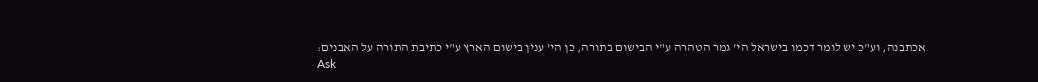אכתבנה, וע"כ יש לומר דכמו בישראל הי' גמר הטהרה ע"י הבישום בתורה, כן הי' ענין בישום הארץ ע"י כתיבת התורה על האבנים:
Ask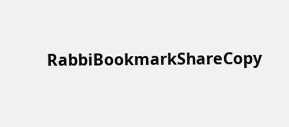RabbiBookmarkShareCopy